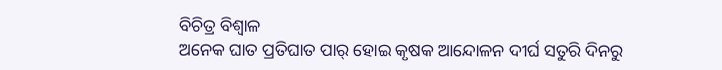ବିଚିତ୍ର ବିଶ୍ୱାଳ
ଅନେକ ଘାତ ପ୍ରତିଘାତ ପାର୍ ହୋଇ କୃଷକ ଆନ୍ଦୋଳନ ଦୀର୍ଘ ସତୁରି ଦିନରୁ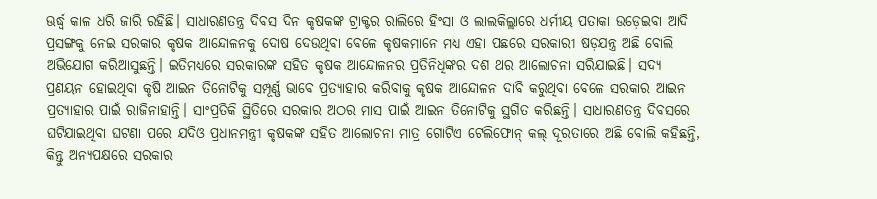ଊର୍ଦ୍ଧ୍ୱ କାଳ ଧରି ଜାରି ରହିଛି। ସାଧାରଣତନ୍ତ୍ର ଦିବସ ଦିନ କୃଷକଙ୍କ ଟ୍ରାକ୍ଟର ରାଲିରେ ହିଂସା ଓ ଲାଲକିଲ୍ଲାରେ ଧର୍ମୀୟ ପତାକା ଉଡ଼େଇବା ଆଦି ପ୍ରସଙ୍ଗକୁ ନେଇ ସରକାର କୃଷକ ଆନ୍ଦୋଳନକୁ ଦୋଷ ଦେଉଥିବା ବେଳେ କୃଷକମାନେ ମଧ୍ୟ ଏହା ପଛରେ ସରକାରୀ ଷଡ଼ଯନ୍ତ୍ର ଅଛି ବୋଲି ଅଭିଯୋଗ କରିଆସୁଛନ୍ତି। ଇତିମଧ୍ୟରେ ସରକାରଙ୍କ ସହିତ କୃଷକ ଆନ୍ଦୋଳନର ପ୍ରତିନିଧିଙ୍କର ଦଶ ଥର ଆଲୋଚନା ସରିଯାଇଛି। ସଦ୍ୟ ପ୍ରଣୟନ ହୋଇଥିବା କୃଷି ଆଇନ ତିନୋଟିକୁ ସମ୍ପୂର୍ଣ୍ଣ ଭାବେ ପ୍ରତ୍ୟାହାର କରିବାକୁ କୃଷକ ଆନ୍ଦୋଳନ ଦାବି କରୁଥିବା ବେଳେ ସରକାର ଆଇନ ପ୍ରତ୍ୟାହାର ପାଇଁ ରାଜିନାହାନ୍ତି। ସାଂପ୍ରତିକି ସ୍ଥିତିରେ ସରକାର ଅଠର ମାସ ପାଇଁ ଆଇନ ତିନୋଟିକୁ ସ୍ଥଗିତ କରିଛନ୍ତି। ସାଧାରଣତନ୍ତ୍ର ଦିବସରେ ଘଟିଯାଇଥିବା ଘଟଣା ପରେ ଯଦିଓ ପ୍ରଧାନମନ୍ତ୍ରୀ କୃଷକଙ୍କ ସହିତ ଆଲୋଚନା ମାତ୍ର ଗୋଟିଏ ଟେଲିଫୋନ୍ କଲ୍ ଦୂରତାରେ ଅଛି ବୋଲି କହିଛନ୍ତି, କିନ୍ତୁ ଅନ୍ୟପକ୍ଷରେ ସରକାର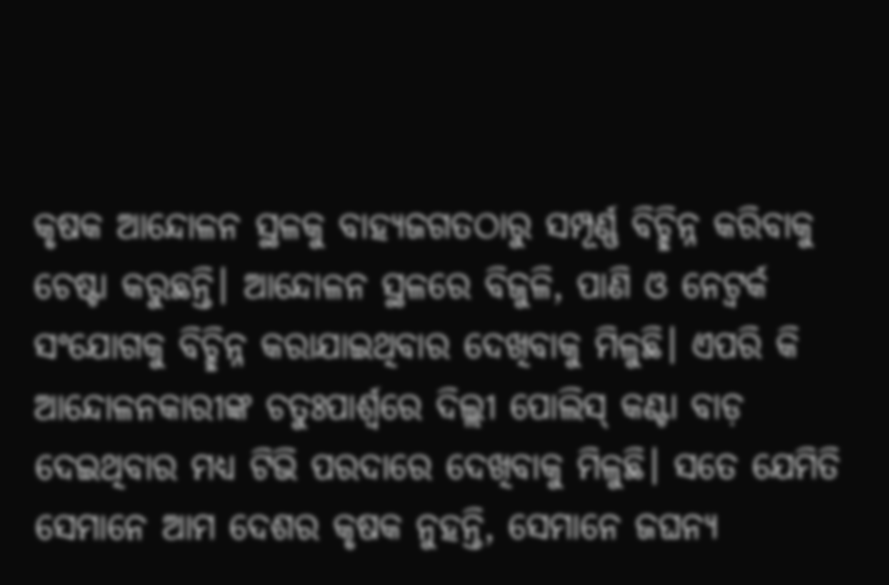କୃଷକ ଆନ୍ଦୋଳନ ସ୍ଥଳକୁ ବାହ୍ୟଜଗତଠାରୁ ସମ୍ପୂର୍ଣ୍ଣ ବିଚ୍ଛିନ୍ନ କରିବାକୁ ଚେଷ୍ଟା କରୁଛନ୍ତି। ଆନ୍ଦୋଳନ ସ୍ଥଳରେ ବିଜୁଳି, ପାଣି ଓ ନେଟ୍ୱର୍କ ସଂଯୋଗକୁ ବିଚ୍ଛିନ୍ନ କରାଯାଇଥିବାର ଦେଖିବାକୁ ମିଳୁଛି। ଏପରି କି ଆନ୍ଦୋଳନକାରୀଙ୍କ ଚତୁଃପାର୍ଶ୍ୱରେ ଦିଲ୍ଲୀ ପୋଲିସ୍ କଣ୍ଟା ବାଡ଼ ଦେଇଥିବାର ମଧ୍ୟ ଟିଭି ପରଦାରେ ଦେଖିବାକୁ ମିଳୁଛି। ସତେ ଯେମିତି ସେମାନେ ଆମ ଦେଶର କୃଷକ ନୁହନ୍ତି, ସେମାନେ ଜଘନ୍ୟ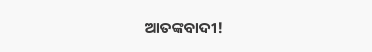ଆତଙ୍କବାଦୀ!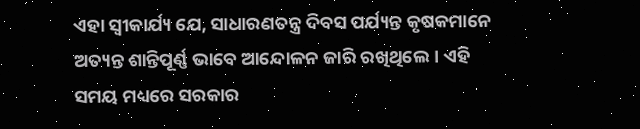ଏହା ସ୍ବୀକାର୍ଯ୍ୟ ଯେ, ସାଧାରଣତନ୍ତ୍ର ଦିବସ ପର୍ଯ୍ୟନ୍ତ କୃଷକମାନେ ଅତ୍ୟନ୍ତ ଶାନ୍ତିପୂର୍ଣ୍ଣ ଭାବେ ଆନ୍ଦୋଳନ ଜାରି ରଖିଥିଲେ। ଏହି ସମୟ ମଧ୍ୟରେ ସରକାର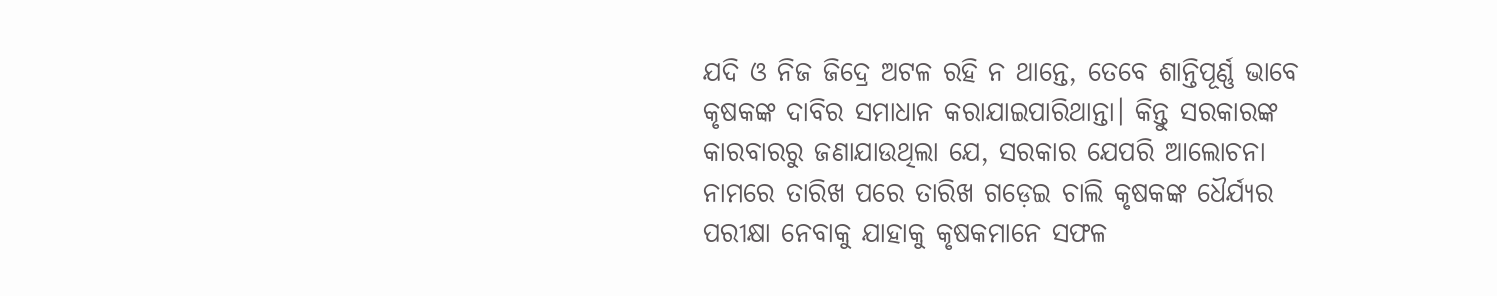ଯଦି ଓ ନିଜ ଜିଦ୍ରେ ଅଟଳ ରହି ନ ଥାନ୍ତେ, ତେବେ ଶାନ୍ତିପୂର୍ଣ୍ଣ ଭାବେ କୃଷକଙ୍କ ଦାବିର ସମାଧାନ କରାଯାଇପାରିଥାନ୍ତା। କିନ୍ତୁ ସରକାରଙ୍କ କାରବାରରୁ ଜଣାଯାଉଥିଲା ଯେ, ସରକାର ଯେପରି ଆଲୋଚନା ନାମରେ ତାରିଖ ପରେ ତାରିଖ ଗଡ଼େଇ ଚାଲି କୃଷକଙ୍କ ଧୈର୍ଯ୍ୟର ପରୀକ୍ଷା ନେବାକୁ ଯାହାକୁ କୃଷକମାନେ ସଫଳ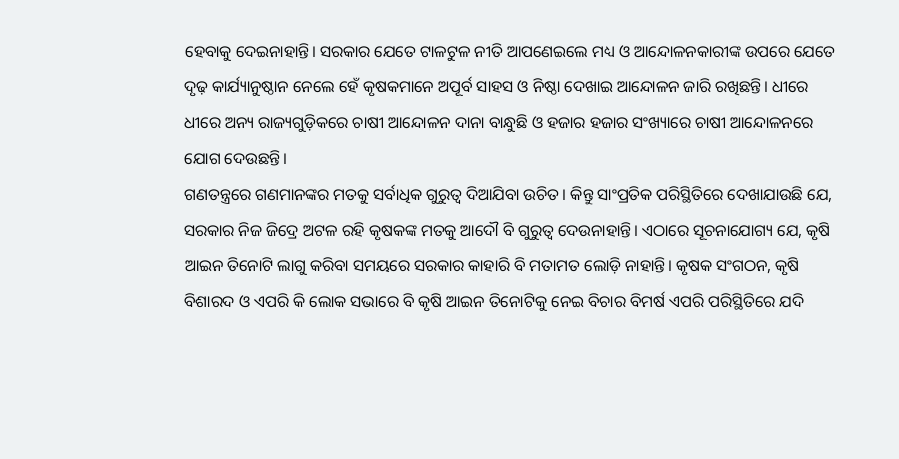ହେବାକୁ ଦେଇନାହାନ୍ତି। ସରକାର ଯେତେ ଟାଳଟୁଳ ନୀତି ଆପଣେଇଲେ ମଧ୍ୟ ଓ ଆନ୍ଦୋଳନକାରୀଙ୍କ ଉପରେ ଯେତେ ଦୃଢ଼ କାର୍ଯ୍ୟାନୁଷ୍ଠାନ ନେଲେ ହେଁ କୃଷକମାନେ ଅପୂର୍ବ ସାହସ ଓ ନିଷ୍ଠା ଦେଖାଇ ଆନ୍ଦୋଳନ ଜାରି ରଖିଛନ୍ତି। ଧୀରେ ଧୀରେ ଅନ୍ୟ ରାଜ୍ୟଗୁଡ଼ିକରେ ଚାଷୀ ଆନ୍ଦୋଳନ ଦାନା ବାନ୍ଧୁଛି ଓ ହଜାର ହଜାର ସଂଖ୍ୟାରେ ଚାଷୀ ଆନ୍ଦୋଳନରେ ଯୋଗ ଦେଉଛନ୍ତି।
ଗଣତନ୍ତ୍ରରେ ଗଣମାନଙ୍କର ମତକୁ ସର୍ବାଧିକ ଗୁରୁତ୍ୱ ଦିଆଯିବା ଉଚିତ। କିନ୍ତୁ ସାଂପ୍ରତିକ ପରିସ୍ଥିତିରେ ଦେଖାଯାଉଛି ଯେ, ସରକାର ନିଜ ଜିଦ୍ରେ ଅଟଳ ରହି କୃଷକଙ୍କ ମତକୁ ଆଦୌ ବି ଗୁରୁତ୍ୱ ଦେଉନାହାନ୍ତି। ଏଠାରେ ସୂଚନାଯୋଗ୍ୟ ଯେ, କୃଷି ଆଇନ ତିନୋଟି ଲାଗୁ କରିବା ସମୟରେ ସରକାର କାହାରି ବି ମତାମତ ଲୋଡ଼ି ନାହାନ୍ତି। କୃଷକ ସଂଗଠନ, କୃଷି ବିଶାରଦ ଓ ଏପରି କି ଲୋକ ସଭାରେ ବି କୃଷି ଆଇନ ତିନୋଟିକୁ ନେଇ ବିଚାର ବିମର୍ଷ ଏପରି ପରିସ୍ଥିତିରେ ଯଦି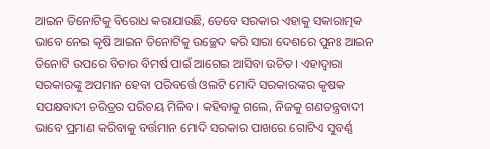ଆଇନ ତିନୋଟିକୁ ବିରୋଧ କରାଯାଉଛି, ତେବେ ସରକାର ଏହାକୁ ସକାରାତ୍ମକ ଭାବେ ନେଇ କୃଷି ଆଇନ ତିନୋଟିକୁ ଉଚ୍ଛେଦ କରି ସାରା ଦେଶରେ ପୁନଃ ଆଇନ ତିନୋଟି ଉପରେ ବିଚାର ବିମର୍ଷ ପାଇଁ ଆଗେଇ ଆସିବା ଉଚିତ। ଏହାଦ୍ୱାରା ସରକାରଙ୍କୁ ଅପମାନ ହେବା ପରିବର୍ତ୍ତେ ଓଲଟି ମୋଦି ସରକାରଙ୍କର କୃଷକ ସପକ୍ଷବାଦୀ ଚରିତ୍ରର ପରିଚୟ ମିଳିବ। କହିବାକୁ ଗଲେ, ନିଜକୁ ଗଣତନ୍ତ୍ରବାଦୀ ଭାବେ ପ୍ରମାଣ କରିବାକୁ ବର୍ତ୍ତମାନ ମୋଦି ସରକାର ପାଖରେ ଗୋଟିଏ ସୁବର୍ଣ୍ଣ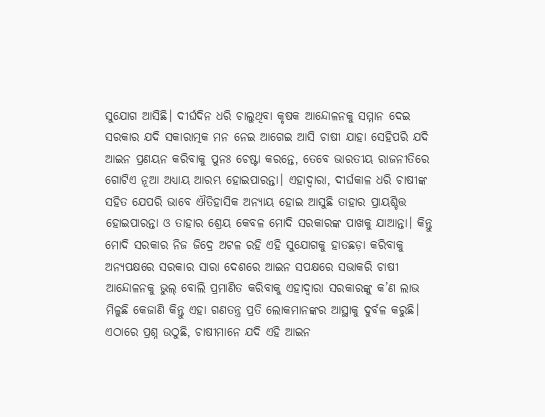ସୁଯୋଗ ଆସିଛି। ଦୀର୍ଘଦିନ ଧରି ଚାଲୁଥିବା କୃଷକ ଆନ୍ଦୋଳନକୁ ସମ୍ମାନ ଦେଇ ସରକାର ଯଦି ସକାରାତ୍ମକ ମନ ନେଇ ଆଗେଇ ଆସି ଚାଷୀ ଯାହା ସେହିପରି ଯଦି ଆଇନ ପ୍ରଣୟନ କରିବାକୁ ପୁନଃ ଚେଷ୍ଟା କରନ୍ତେ, ତେବେ ଭାରତୀୟ ରାଜନୀତିରେ ଗୋଟିଏ ନୂଆ ଅଧ୍ୟାୟ ଆରମ୍ଭ ହୋଇପାରନ୍ତା। ଏହାଦ୍ୱାରା, ଦୀର୍ଘକାଳ ଧରି ଚାଷୀଙ୍କ ସହିତ ଯେପରି ଭାବେ ଐତିହାସିକ ଅନ୍ୟାୟ ହୋଇ ଆସୁଛି ତାହାର ପ୍ରାୟଶ୍ଚିତ୍ତ ହୋଇପାରନ୍ତା ଓ ତାହାର ଶ୍ରେୟ କେବଳ ମୋଦି ସରକାରଙ୍କ ପାଖକୁ ଯାଆନ୍ତା। କିନ୍ତୁ ମୋଦି ସରକାର ନିଜ ଜିଦ୍ରେ ଅଟଳ ରହି ଏହି ସୁଯୋଗକୁ ହାତଛଡ଼ା କରିବାକୁ ଅନ୍ୟପକ୍ଷରେ ସରକାର ସାରା ଦେଶରେ ଆଇନ ସପକ୍ଷରେ ସଭାକରି ଚାଷୀ ଆନ୍ଦୋଳନକୁ ଭୁଲ୍ ବୋଲି ପ୍ରମାଣିତ କରିବାକୁ ଏହାଦ୍ୱାରା ସରକାରଙ୍କୁ କ’ଣ ଲାଭ ମିଳୁଛି କେଜାଣି କିନ୍ତୁ ଏହା ଗଣତନ୍ତ୍ର ପ୍ରତି ଲୋକମାନଙ୍କର ଆସ୍ଥାକୁ ଦୁର୍ବଳ କରୁଛି।
ଏଠାରେ ପ୍ରଶ୍ନ ଉଠୁଛି, ଚାଷୀମାନେ ଯଦି ଏହି ଆଇନ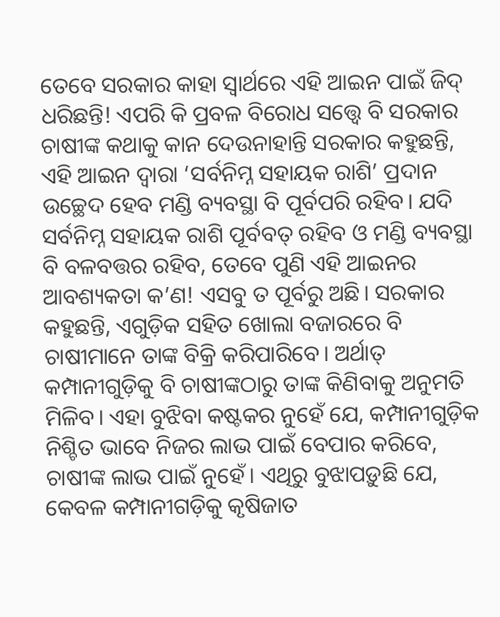ତେବେ ସରକାର କାହା ସ୍ବାର୍ଥରେ ଏହି ଆଇନ ପାଇଁ ଜିଦ୍ ଧରିଛନ୍ତି! ଏପରି କି ପ୍ରବଳ ବିରୋଧ ସତ୍ତ୍ୱେ ବି ସରକାର ଚାଷୀଙ୍କ କଥାକୁ କାନ ଦେଉନାହାନ୍ତି ସରକାର କହୁଛନ୍ତି, ଏହି ଆଇନ ଦ୍ୱାରା ‘ସର୍ବନିମ୍ନ ସହାୟକ ରାଶି’ ପ୍ରଦାନ ଉଚ୍ଛେଦ ହେବ ମଣ୍ଡି ବ୍ୟବସ୍ଥା ବି ପୂର୍ବପରି ରହିବ। ଯଦି ସର୍ବନିମ୍ନ ସହାୟକ ରାଶି ପୂର୍ବବତ୍ ରହିବ ଓ ମଣ୍ଡି ବ୍ୟବସ୍ଥା ବି ବଳବତ୍ତର ରହିବ, ତେବେ ପୁଣି ଏହି ଆଇନର ଆବଶ୍ୟକତା କ’ଣ! ଏସବୁ ତ ପୂର୍ବରୁ ଅଛି। ସରକାର କହୁଛନ୍ତି, ଏଗୁଡ଼ିକ ସହିତ ଖୋଲା ବଜାରରେ ବି ଚାଷୀମାନେ ତାଙ୍କ ବିକ୍ରି କରିପାରିବେ। ଅର୍ଥାତ୍ କମ୍ପାନୀଗୁଡ଼ିକୁ ବି ଚାଷୀଙ୍କଠାରୁ ତାଙ୍କ କିଣିବାକୁ ଅନୁମତି ମିଳିବ। ଏହା ବୁଝିବା କଷ୍ଟକର ନୁହେଁ ଯେ, କମ୍ପାନୀଗୁଡ଼ିକ ନିଶ୍ଚିତ ଭାବେ ନିଜର ଲାଭ ପାଇଁ ବେପାର କରିବେ, ଚାଷୀଙ୍କ ଲାଭ ପାଇଁ ନୁହେଁ। ଏଥିରୁ ବୁଝାପଡ଼ୁଛି ଯେ, କେବଳ କମ୍ପାନୀଗଡ଼ିକୁ କୃଷିଜାତ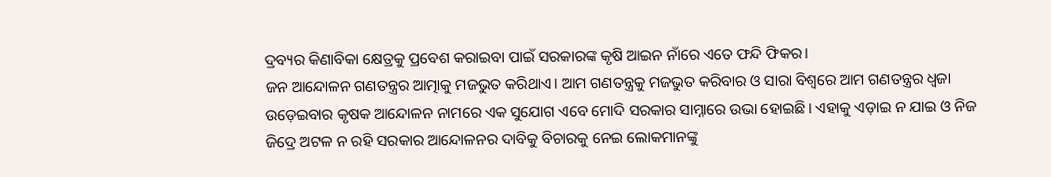ଦ୍ରବ୍ୟର କିଣାବିକା କ୍ଷେତ୍ରକୁ ପ୍ରବେଶ କରାଇବା ପାଇଁ ସରକାରଙ୍କ କୃଷି ଆଇନ ନାଁରେ ଏତେ ଫନ୍ଦି ଫିକର।
ଜନ ଆନ୍ଦୋଳନ ଗଣତନ୍ତ୍ରର ଆତ୍ମାକୁ ମଜଭୁତ କରିଥାଏ। ଆମ ଗଣତନ୍ତ୍ରକୁ ମଜଭୁତ କରିବାର ଓ ସାରା ବିଶ୍ୱରେ ଆମ ଗଣତନ୍ତ୍ରର ଧ୍ୱଜା ଉଡ଼େଇବାର କୃଷକ ଆନ୍ଦୋଳନ ନାମରେ ଏକ ସୁଯୋଗ ଏବେ ମୋଦି ସରକାର ସାମ୍ନାରେ ଉଭା ହୋଇଛି। ଏହାକୁ ଏଡ଼ାଇ ନ ଯାଇ ଓ ନିଜ ଜିଦ୍ରେ ଅଟଳ ନ ରହି ସରକାର ଆନ୍ଦୋଳନର ଦାବିକୁ ବିଚାରକୁ ନେଇ ଲୋକମାନଙ୍କୁ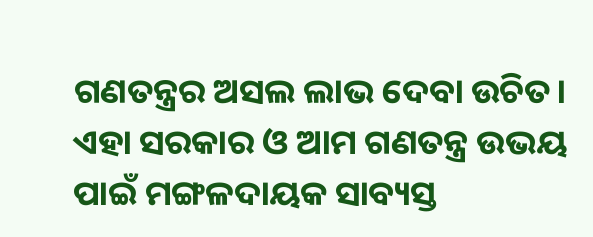ଗଣତନ୍ତ୍ରର ଅସଲ ଲାଭ ଦେବା ଉଚିତ। ଏହା ସରକାର ଓ ଆମ ଗଣତନ୍ତ୍ର ଉଭୟ ପାଇଁ ମଙ୍ଗଳଦାୟକ ସାବ୍ୟସ୍ତ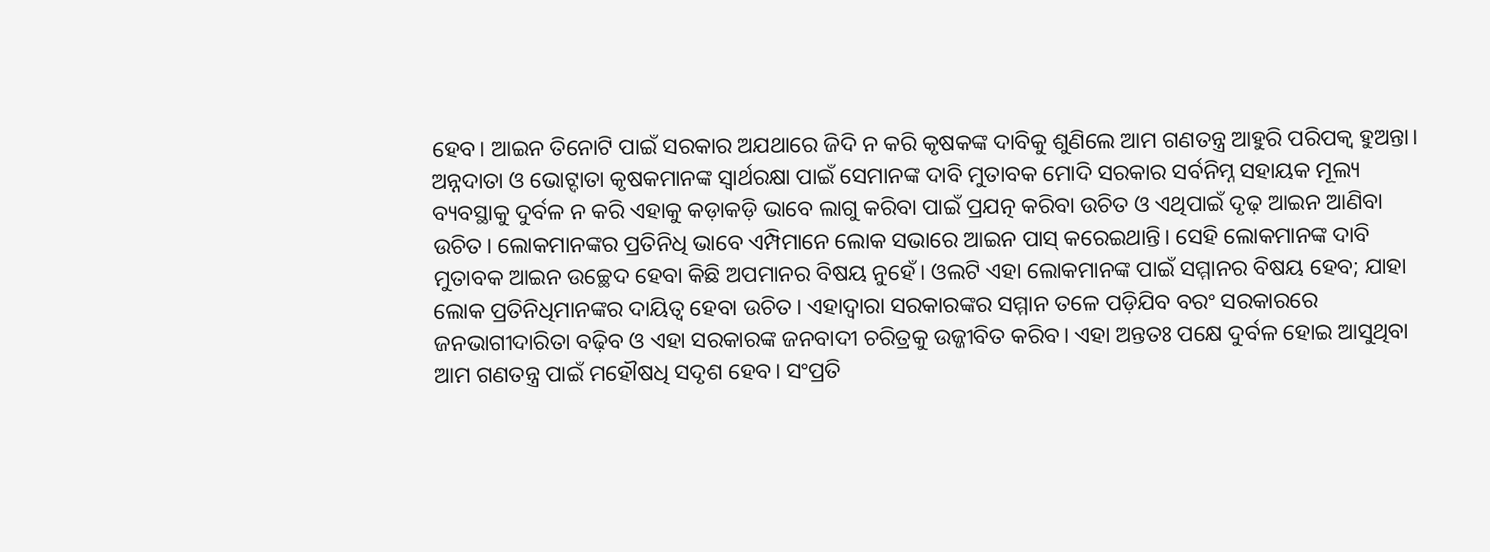ହେବ। ଆଇନ ତିନୋଟି ପାଇଁ ସରକାର ଅଯଥାରେ ଜିଦି ନ କରି କୃଷକଙ୍କ ଦାବିକୁ ଶୁଣିଲେ ଆମ ଗଣତନ୍ତ୍ର ଆହୁରି ପରିପକ୍ୱ ହୁଅନ୍ତା। ଅନ୍ନଦାତା ଓ ଭୋଟ୍ଦାତା କୃଷକମାନଙ୍କ ସ୍ବାର୍ଥରକ୍ଷା ପାଇଁ ସେମାନଙ୍କ ଦାବି ମୁତାବକ ମୋଦି ସରକାର ସର୍ବନିମ୍ନ ସହାୟକ ମୂଲ୍ୟ ବ୍ୟବସ୍ଥାକୁ ଦୁର୍ବଳ ନ କରି ଏହାକୁ କଡ଼ାକଡ଼ି ଭାବେ ଲାଗୁ କରିବା ପାଇଁ ପ୍ରଯତ୍ନ କରିବା ଉଚିତ ଓ ଏଥିପାଇଁ ଦୃଢ଼ ଆଇନ ଆଣିବା ଉଚିତ। ଲୋକମାନଙ୍କର ପ୍ରତିନିଧି ଭାବେ ଏମ୍ପିମାନେ ଲୋକ ସଭାରେ ଆଇନ ପାସ୍ କରେଇଥାନ୍ତି। ସେହି ଲୋକମାନଙ୍କ ଦାବି ମୁତାବକ ଆଇନ ଉଚ୍ଛେଦ ହେବା କିଛି ଅପମାନର ବିଷୟ ନୁହେଁ। ଓଲଟି ଏହା ଲୋକମାନଙ୍କ ପାଇଁ ସମ୍ମାନର ବିଷୟ ହେବ; ଯାହା ଲୋକ ପ୍ରତିନିଧିମାନଙ୍କର ଦାୟିତ୍ୱ ହେବା ଉଚିତ। ଏହାଦ୍ୱାରା ସରକାରଙ୍କର ସମ୍ମାନ ତଳେ ପଡ଼ିଯିବ ବରଂ ସରକାରରେ ଜନଭାଗୀଦାରିତା ବଢ଼ିବ ଓ ଏହା ସରକାରଙ୍କ ଜନବାଦୀ ଚରିତ୍ରକୁ ଉଜ୍ଜୀବିତ କରିବ। ଏହା ଅନ୍ତତଃ ପକ୍ଷେ ଦୁର୍ବଳ ହୋଇ ଆସୁଥିବା ଆମ ଗଣତନ୍ତ୍ର ପାଇଁ ମହୌଷଧି ସଦୃଶ ହେବ। ସଂପ୍ରତି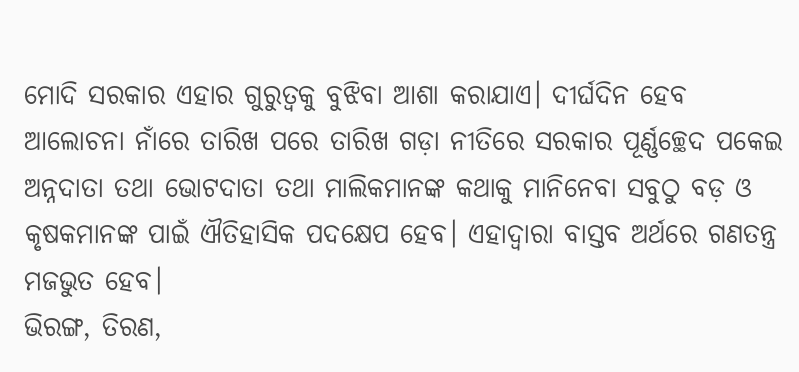ମୋଦି ସରକାର ଏହାର ଗୁରୁତ୍ୱକୁ ବୁଝିବା ଆଶା କରାଯାଏ। ଦୀର୍ଘଦିନ ହେବ ଆଲୋଚନା ନାଁରେ ତାରିଖ ପରେ ତାରିଖ ଗଡ଼ା ନୀତିରେ ସରକାର ପୂର୍ଣ୍ଣଚ୍ଛେଦ ପକେଇ ଅନ୍ନଦାତା ତଥା ଭୋଟଦାତା ତଥା ମାଲିକମାନଙ୍କ କଥାକୁ ମାନିନେବା ସବୁଠୁ ବଡ଼ ଓ କୃଷକମାନଙ୍କ ପାଇଁ ଐତିହାସିକ ପଦକ୍ଷେପ ହେବ। ଏହାଦ୍ୱାରା ବାସ୍ତବ ଅର୍ଥରେ ଗଣତନ୍ତ୍ର ମଜଭୁତ ହେବ।
ଭିରଙ୍ଗ, ତିରଣ,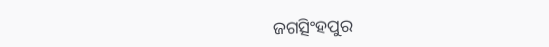ଜଗତ୍ସିଂହପୁର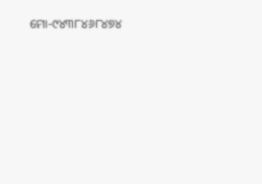ମୋ-୯୪୩୮୪୬୮୪୭୪